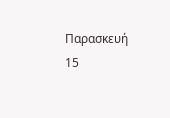Παρασκευή 15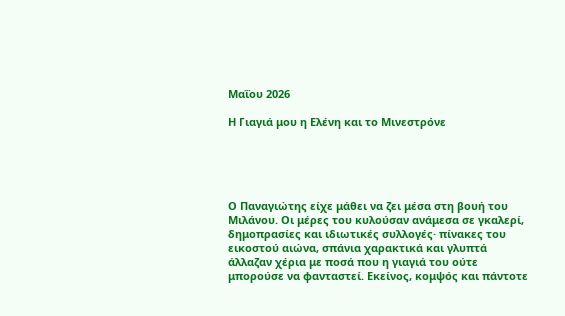Μαΐου 2026

Η Γιαγιά μου η Ελένη και το Μινεστρόνε





Ο Παναγιώτης είχε μάθει να ζει μέσα στη βουή του Μιλάνου. Οι μέρες του κυλούσαν ανάμεσα σε γκαλερί, δημοπρασίες και ιδιωτικές συλλογές· πίνακες του εικοστού αιώνα, σπάνια χαρακτικά και γλυπτά άλλαζαν χέρια με ποσά που η γιαγιά του ούτε μπορούσε να φανταστεί. Εκείνος, κομψός και πάντοτε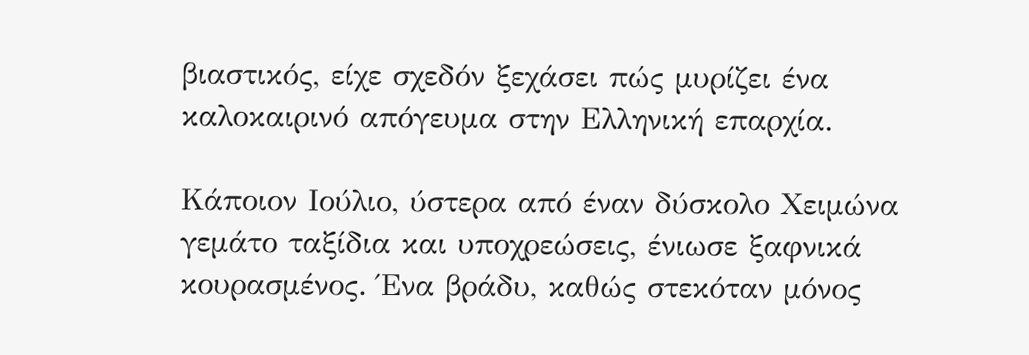βιαστικός, είχε σχεδόν ξεχάσει πώς μυρίζει ένα καλοκαιρινό απόγευμα στην Ελληνική επαρχία.

Κάποιον Ιούλιο, ύστερα από έναν δύσκολο Χειμώνα γεμάτο ταξίδια και υποχρεώσεις, ένιωσε ξαφνικά κουρασμένος. Ένα βράδυ, καθώς στεκόταν μόνος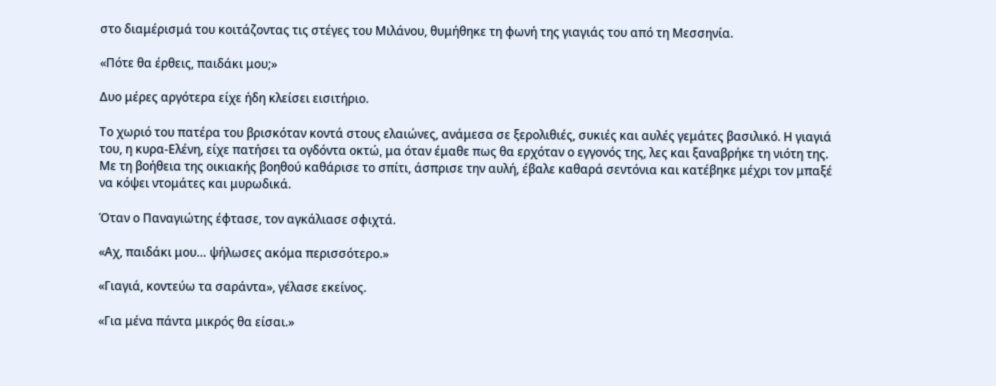στο διαμέρισμά του κοιτάζοντας τις στέγες του Μιλάνου, θυμήθηκε τη φωνή της γιαγιάς του από τη Μεσσηνία.

«Πότε θα έρθεις, παιδάκι μου;»

Δυο μέρες αργότερα είχε ήδη κλείσει εισιτήριο.

Το χωριό του πατέρα του βρισκόταν κοντά στους ελαιώνες, ανάμεσα σε ξερολιθιές, συκιές και αυλές γεμάτες βασιλικό. Η γιαγιά του, η κυρα-Ελένη, είχε πατήσει τα ογδόντα οκτώ, μα όταν έμαθε πως θα ερχόταν ο εγγονός της, λες και ξαναβρήκε τη νιότη της. Με τη βοήθεια της οικιακής βοηθού καθάρισε το σπίτι, άσπρισε την αυλή, έβαλε καθαρά σεντόνια και κατέβηκε μέχρι τον μπαξέ να κόψει ντομάτες και μυρωδικά.

Όταν ο Παναγιώτης έφτασε, τον αγκάλιασε σφιχτά.

«Αχ, παιδάκι μου… ψήλωσες ακόμα περισσότερο.»

«Γιαγιά, κοντεύω τα σαράντα», γέλασε εκείνος.

«Για μένα πάντα μικρός θα είσαι.»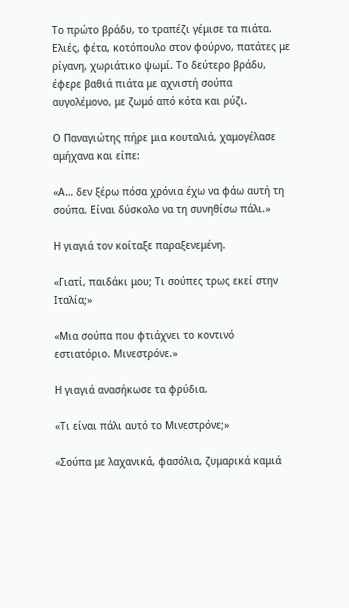Το πρώτο βράδυ, το τραπέζι γέμισε τα πιάτα. Ελιές, φέτα, κοτόπουλο στον φούρνο, πατάτες με ρίγανη, χωριάτικο ψωμί. Το δεύτερο βράδυ, έφερε βαθιά πιάτα με αχνιστή σούπα αυγολέμονο, με ζωμό από κότα και ρύζι.

Ο Παναγιώτης πήρε μια κουταλιά, χαμογέλασε αμήχανα και είπε:

«Α… δεν ξέρω πόσα χρόνια έχω να φάω αυτή τη σούπα. Είναι δύσκολο να τη συνηθίσω πάλι.»

Η γιαγιά τον κοίταξε παραξενεμένη.

«Γιατί, παιδάκι μου; Τι σούπες τρως εκεί στην Ιταλία;»

«Μια σούπα που φτιάχνει το κοντινό εστιατόριο. Μινεστρόνε.»

Η γιαγιά ανασήκωσε τα φρύδια.

«Τι είναι πάλι αυτό το Μινεστρόνε;»

«Σούπα με λαχανικά, φασόλια, ζυμαρικά καμιά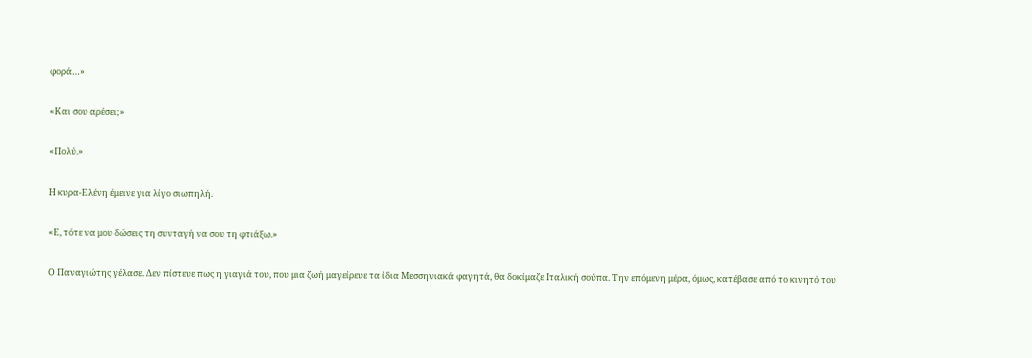φορά…»

«Και σου αρέσει;»

«Πολύ.»

Η κυρα-Ελένη έμεινε για λίγο σιωπηλή.

«Ε, τότε να μου δώσεις τη συνταγή να σου τη φτιάξω.»

Ο Παναγιώτης γέλασε. Δεν πίστευε πως η γιαγιά του, που μια ζωή μαγείρευε τα ίδια Μεσσηνιακά φαγητά, θα δοκίμαζε Ιταλική σούπα. Την επόμενη μέρα, όμως, κατέβασε από το κινητό του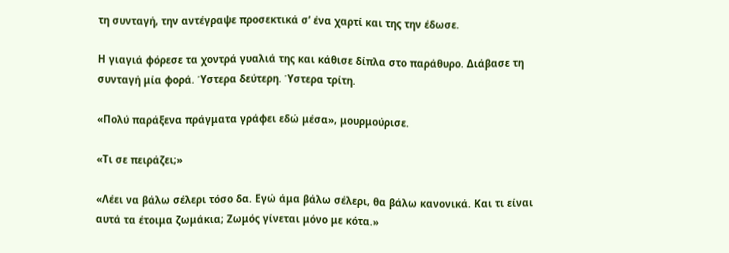τη συνταγή, την αντέγραψε προσεκτικά σ’ ένα χαρτί και της την έδωσε.

Η γιαγιά φόρεσε τα χοντρά γυαλιά της και κάθισε δίπλα στο παράθυρο. Διάβασε τη συνταγή μία φορά. Ύστερα δεύτερη. Ύστερα τρίτη.

«Πολύ παράξενα πράγματα γράφει εδώ μέσα», μουρμούρισε.

«Τι σε πειράζει;»

«Λέει να βάλω σέλερι τόσο δα. Εγώ άμα βάλω σέλερι, θα βάλω κανονικά. Και τι είναι αυτά τα έτοιμα ζωμάκια; Ζωμός γίνεται μόνο με κότα.»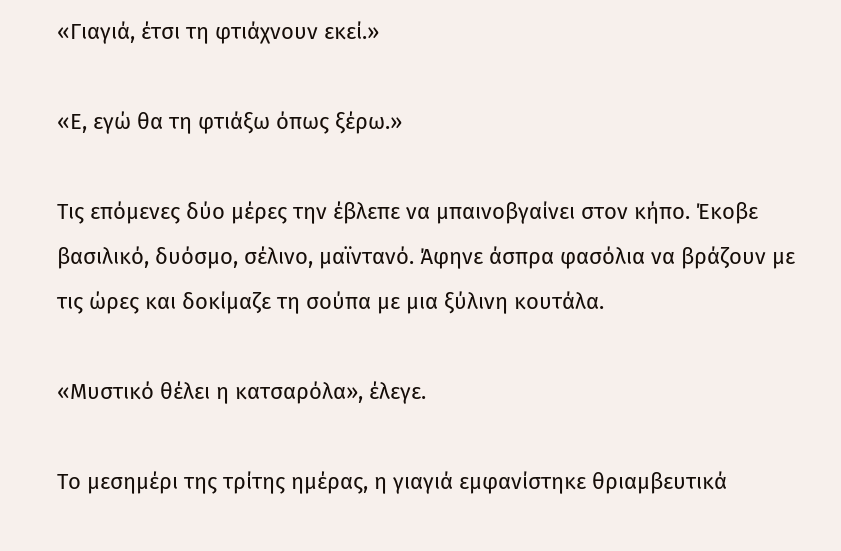«Γιαγιά, έτσι τη φτιάχνουν εκεί.»

«Ε, εγώ θα τη φτιάξω όπως ξέρω.»

Τις επόμενες δύο μέρες την έβλεπε να μπαινοβγαίνει στον κήπο. Έκοβε βασιλικό, δυόσμο, σέλινο, μαϊντανό. Άφηνε άσπρα φασόλια να βράζουν με τις ώρες και δοκίμαζε τη σούπα με μια ξύλινη κουτάλα.

«Μυστικό θέλει η κατσαρόλα», έλεγε.

Το μεσημέρι της τρίτης ημέρας, η γιαγιά εμφανίστηκε θριαμβευτικά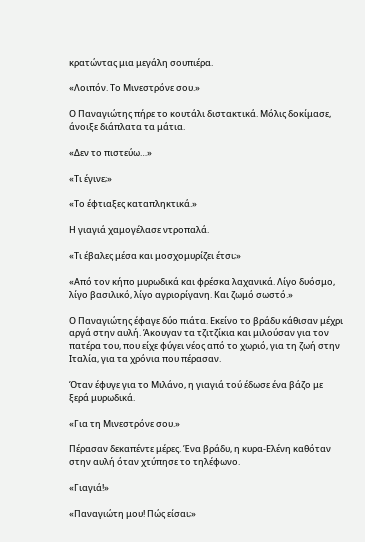κρατώντας μια μεγάλη σουπιέρα.

«Λοιπόν. Το Μινεστρόνε σου.»

Ο Παναγιώτης πήρε το κουτάλι διστακτικά. Μόλις δοκίμασε, άνοιξε διάπλατα τα μάτια.

«Δεν το πιστεύω…»

«Τι έγινε;»

«Το έφτιαξες καταπληκτικά.»

Η γιαγιά χαμογέλασε ντροπαλά.

«Τι έβαλες μέσα και μοσχομυρίζει έτσι;»

«Από τον κήπο μυρωδικά και φρέσκα λαχανικά. Λίγο δυόσμο, λίγο βασιλικό, λίγο αγριορίγανη. Και ζωμό σωστό.»

Ο Παναγιώτης έφαγε δύο πιάτα. Εκείνο το βράδυ κάθισαν μέχρι αργά στην αυλή. Άκουγαν τα τζιτζίκια και μιλούσαν για τον πατέρα του, που είχε φύγει νέος από το χωριό, για τη ζωή στην Ιταλία, για τα χρόνια που πέρασαν.

Όταν έφυγε για το Μιλάνο, η γιαγιά τού έδωσε ένα βάζο με ξερά μυρωδικά.

«Για τη Μινεστρόνε σου.»

Πέρασαν δεκαπέντε μέρες. Ένα βράδυ, η κυρα-Ελένη καθόταν στην αυλή όταν χτύπησε το τηλέφωνο.

«Γιαγιά!»

«Παναγιώτη μου! Πώς είσαι;»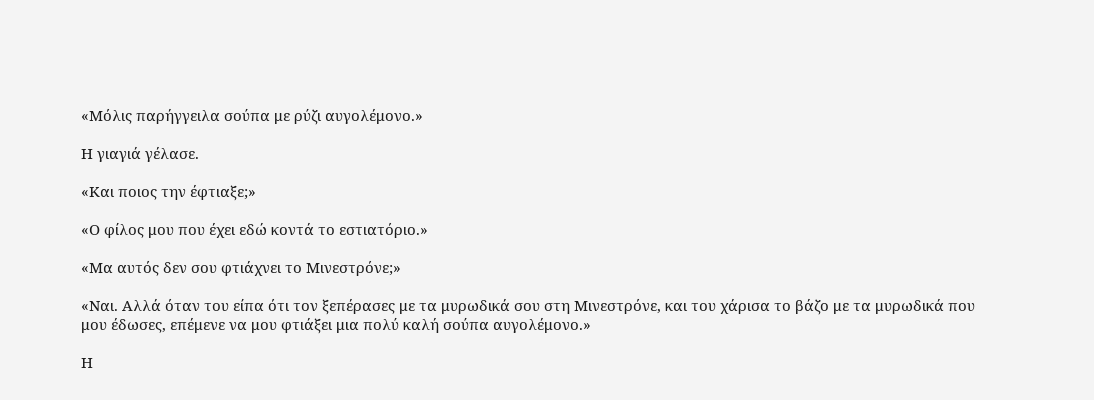«Μόλις παρήγγειλα σούπα με ρύζι αυγολέμονο.»

Η γιαγιά γέλασε.

«Και ποιος την έφτιαξε;»

«Ο φίλος μου που έχει εδώ κοντά το εστιατόριο.»

«Μα αυτός δεν σου φτιάχνει το Μινεστρόνε;»

«Ναι. Αλλά όταν του είπα ότι τον ξεπέρασες με τα μυρωδικά σου στη Μινεστρόνε, και του χάρισα το βάζο με τα μυρωδικά που μου έδωσες, επέμενε να μου φτιάξει μια πολύ καλή σούπα αυγολέμονο.»

Η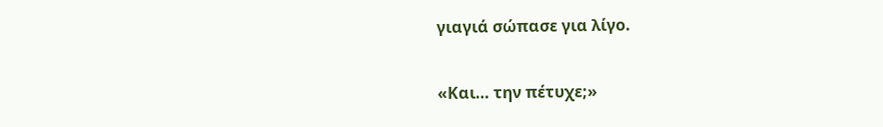γιαγιά σώπασε για λίγο.

«Και… την πέτυχε;»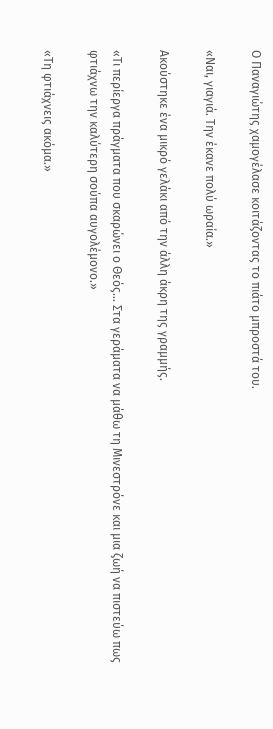Ο Παναγιώτης χαμογέλασε κοιτάζοντας το πιάτο μπροστά του.

«Ναι, γιαγιά. Την έκανε πολύ ωραία.»

Ακούστηκε ένα μικρό γελάκι από την άλλη άκρη της γραμμής.

«Τι περίεργα πράγματα που σκαρώνει ο Θεός… Στα γεράματα να μάθω τη Μινεστρόνε και μια ζωή να πιστεύω πως φτιάχνω την καλύτερη σούπα αυγολέμονο.»

«Τη φτιάχνεις ακόμα.»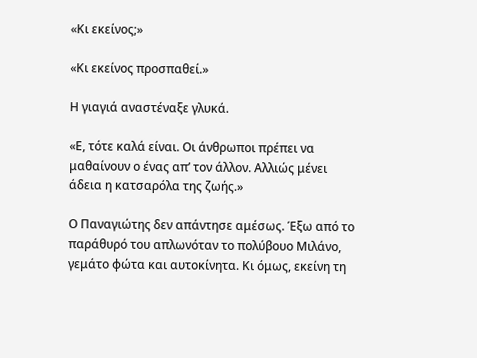«Κι εκείνος;»

«Κι εκείνος προσπαθεί.»

Η γιαγιά αναστέναξε γλυκά.

«Ε, τότε καλά είναι. Οι άνθρωποι πρέπει να μαθαίνουν ο ένας απ’ τον άλλον. Αλλιώς μένει άδεια η κατσαρόλα της ζωής.»

Ο Παναγιώτης δεν απάντησε αμέσως. Έξω από το παράθυρό του απλωνόταν το πολύβουο Μιλάνο, γεμάτο φώτα και αυτοκίνητα. Κι όμως, εκείνη τη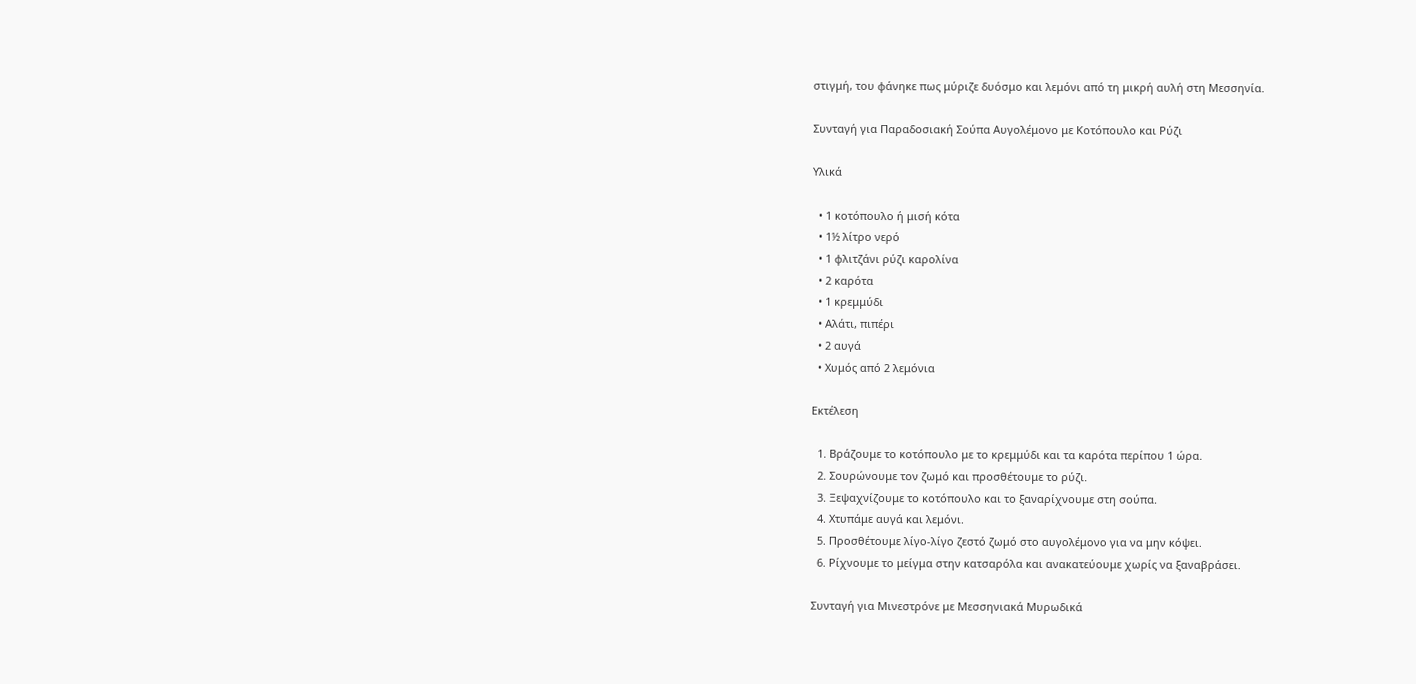στιγμή, του φάνηκε πως μύριζε δυόσμο και λεμόνι από τη μικρή αυλή στη Μεσσηνία.

Συνταγή για Παραδοσιακή Σούπα Αυγολέμονο με Κοτόπουλο και Ρύζι

Υλικά

  • 1 κοτόπουλο ή μισή κότα
  • 1½ λίτρο νερό
  • 1 φλιτζάνι ρύζι καρολίνα
  • 2 καρότα
  • 1 κρεμμύδι
  • Αλάτι, πιπέρι
  • 2 αυγά
  • Χυμός από 2 λεμόνια

Εκτέλεση

  1. Βράζουμε το κοτόπουλο με το κρεμμύδι και τα καρότα περίπου 1 ώρα.
  2. Σουρώνουμε τον ζωμό και προσθέτουμε το ρύζι.
  3. Ξεψαχνίζουμε το κοτόπουλο και το ξαναρίχνουμε στη σούπα.
  4. Χτυπάμε αυγά και λεμόνι.
  5. Προσθέτουμε λίγο-λίγο ζεστό ζωμό στο αυγολέμονο για να μην κόψει.
  6. Ρίχνουμε το μείγμα στην κατσαρόλα και ανακατεύουμε χωρίς να ξαναβράσει.

Συνταγή για Μινεστρόνε με Μεσσηνιακά Μυρωδικά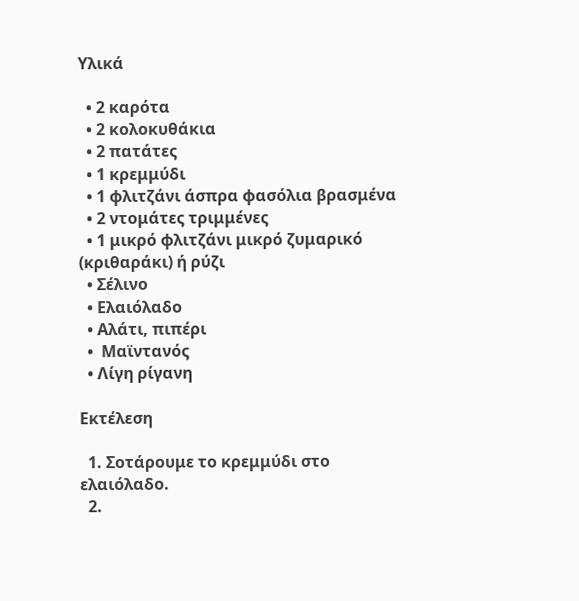Υλικά

  • 2 καρότα
  • 2 κολοκυθάκια
  • 2 πατάτες
  • 1 κρεμμύδι
  • 1 φλιτζάνι άσπρα φασόλια βρασμένα
  • 2 ντομάτες τριμμένες
  • 1 μικρό φλιτζάνι μικρό ζυμαρικό (κριθαράκι) ή ρύζι
  • Σέλινο
  • Ελαιόλαδο
  • Αλάτι, πιπέρι
  •  Μαϊντανός
  • Λίγη ρίγανη

Εκτέλεση

  1. Σοτάρουμε το κρεμμύδι στο ελαιόλαδο.
  2.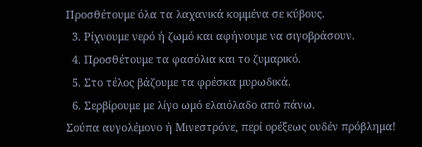Προσθέτουμε όλα τα λαχανικά κομμένα σε κύβους.
  3. Ρίχνουμε νερό ή ζωμό και αφήνουμε να σιγοβράσουν.
  4. Προσθέτουμε τα φασόλια και το ζυμαρικό.
  5. Στο τέλος βάζουμε τα φρέσκα μυρωδικά.
  6. Σερβίρουμε με λίγο ωμό ελαιόλαδο από πάνω.
Σούπα αυγολέμονο ή Μινεστρόνε, περί ορέξεως ουδέν πρόβλημα!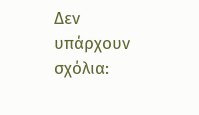Δεν υπάρχουν σχόλια: